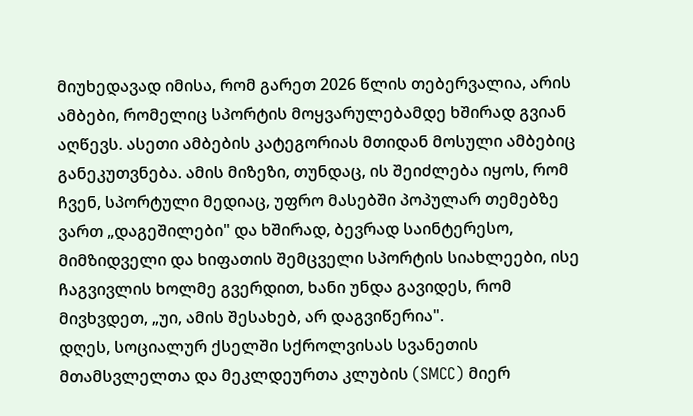მიუხედავად იმისა, რომ გარეთ 2026 წლის თებერვალია, არის ამბები, რომელიც სპორტის მოყვარულებამდე ხშირად გვიან აღწევს. ასეთი ამბების კატეგორიას მთიდან მოსული ამბებიც განეკუთვნება. ამის მიზეზი, თუნდაც, ის შეიძლება იყოს, რომ ჩვენ, სპორტული მედიაც, უფრო მასებში პოპულარ თემებზე ვართ „დაგეშილები" და ხშირად, ბევრად საინტერესო, მიმზიდველი და ხიფათის შემცველი სპორტის სიახლეები, ისე ჩაგვივლის ხოლმე გვერდით, ხანი უნდა გავიდეს, რომ მივხვდეთ, „უი, ამის შესახებ, არ დაგვიწერია".
დღეს, სოციალურ ქსელში სქროლვისას სვანეთის მთამსვლელთა და მეკლდეურთა კლუბის (SMCC) მიერ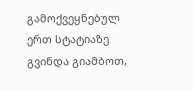გამოქვეყნებულ ერთ სტატიაზე გვინდა გიამბოთ,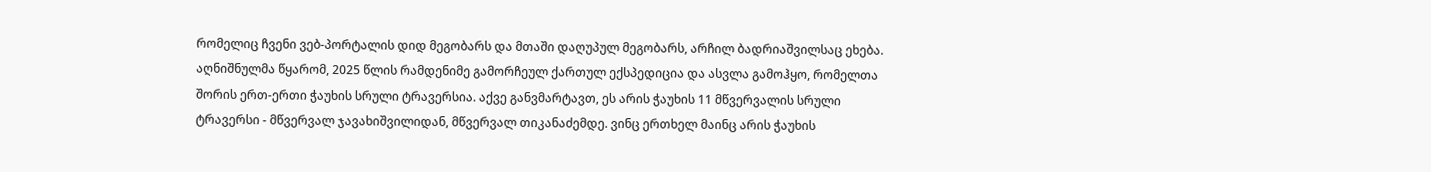რომელიც ჩვენი ვებ-პორტალის დიდ მეგობარს და მთაში დაღუპულ მეგობარს, არჩილ ბადრიაშვილსაც ეხება.
აღნიშნულმა წყარომ, 2025 წლის რამდენიმე გამორჩეულ ქართულ ექსპედიცია და ასვლა გამოჰყო, რომელთა შორის ერთ-ერთი ჭაუხის სრული ტრავერსია. აქვე განვმარტავთ, ეს არის ჭაუხის 11 მწვერვალის სრული ტრავერსი - მწვერვალ ჯავახიშვილიდან, მწვერვალ თიკანაძემდე. ვინც ერთხელ მაინც არის ჭაუხის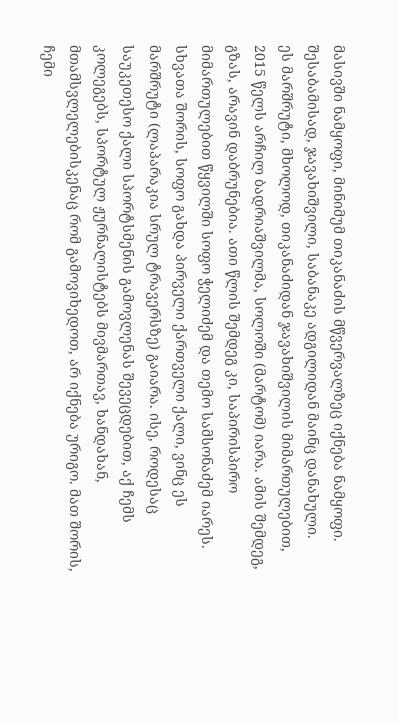მასივში ნამყოფი, მინიმუმ თიკანაძის მწვერვალზეც იქნება ნამყოფი. შესაბამისად, ჯავახიშვილი, საბანაკე ადგილიდან მაინც დანახული.
ეს მარშრუტი, მხოლოდ, თიკანაძიდან ჯავახიშვილის მიმართულებით, 2015 წელს არჩილ ბადრიაშვილმა, სოლოში (მარტომ) იარა. ამის შემდეგ, გზას, არავინ დაბრუნებია. ათი წლის შემდეგ კი, საპირისპირო მიმართულებით წყვილში სოფო ჭელიძემ და თემო სამსონაძემ იარეს. სხვათა შორის, სოფო გახდა პირველი ქართველი ქალი, ვინც ეს მარშრუტი (ლაპარაკია სრულ ტრავერსზე) გაიარა. ისე, როდესაც საუკეთესო ქალი სპორტსმენის გამოვლენას შევეცდებით, აქ ჩემს კოლეგებს, სპორტულ ჟურნალისტებს მივმართავ, ხანდახან, მთამსვლელებისკენაც რომ გამოვიხედოთ, არ იქნება ურიგო. მათ შორის, ჩემი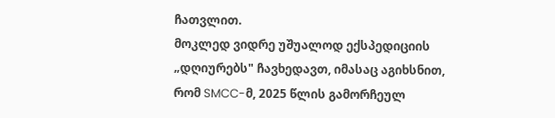ჩათვლით.
მოკლედ ვიდრე უშუალოდ ექსპედიციის „დღიურებს" ჩავხედავთ, იმასაც აგიხსნით, რომ SMCC-მ, 2025 წლის გამორჩეულ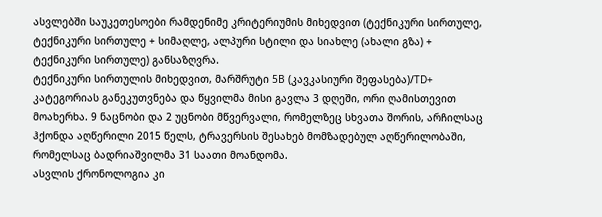ასვლებში საუკეთესოები რამდენიმე კრიტერიუმის მიხედვით (ტექნიკური სირთულე, ტექნიკური სირთულე + სიმაღლე, ალპური სტილი და სიახლე (ახალი გზა) + ტექნიკური სირთულე) განსაზღვრა.
ტექნიკური სირთულის მიხედვით, მარშრუტი 5B (კავკასიური შეფასება)/TD+ კატეგორიას განეკუთვნება და წყვილმა მისი გავლა 3 დღეში, ორი ღამისთევით მოახერხა. 9 ნაცნობი და 2 უცნობი მწვერვალი, რომელზეც სხვათა შორის, არჩილსაც ჰქონდა აღწერილი 2015 წელს, ტრავერსის შესახებ მომზადებულ აღწერილობაში, რომელსაც ბადრიაშვილმა 31 საათი მოანდომა.
ასვლის ქრონოლოგია კი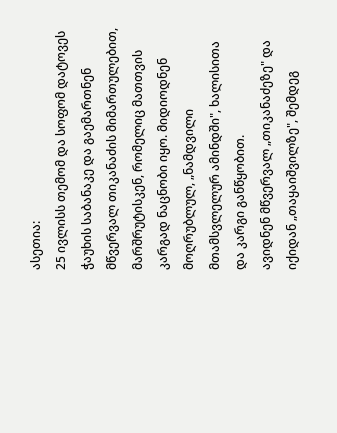ასეთია:
25 ივლისს თემომ და სოფომ დატოვეს ჭაუხის საბანაკე და გაემართნენ მწვერვალ თიკანაძის მიმართულებით, მარშრუტისკენ, რომელიც მათთვის კარგად ნაცნობი იყო. მიდიოდნენ მოღრუბლულ, „ნამდვილი მთამსვლელურ ამინდში", ხალისითა და კარგი განწყობით.
ავიდნენ მწვერვალ „თიკანაძეზე" და იქიდან „თაყაიშვილზე", შემდეგ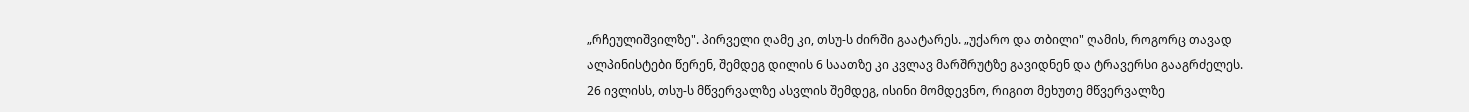„რჩეულიშვილზე". პირველი ღამე კი, თსუ-ს ძირში გაატარეს. „უქარო და თბილი" ღამის, როგორც თავად ალპინისტები წერენ, შემდეგ დილის 6 საათზე კი კვლავ მარშრუტზე გავიდნენ და ტრავერსი გააგრძელეს.
26 ივლისს, თსუ-ს მწვერვალზე ასვლის შემდეგ, ისინი მომდევნო, რიგით მეხუთე მწვერვალზე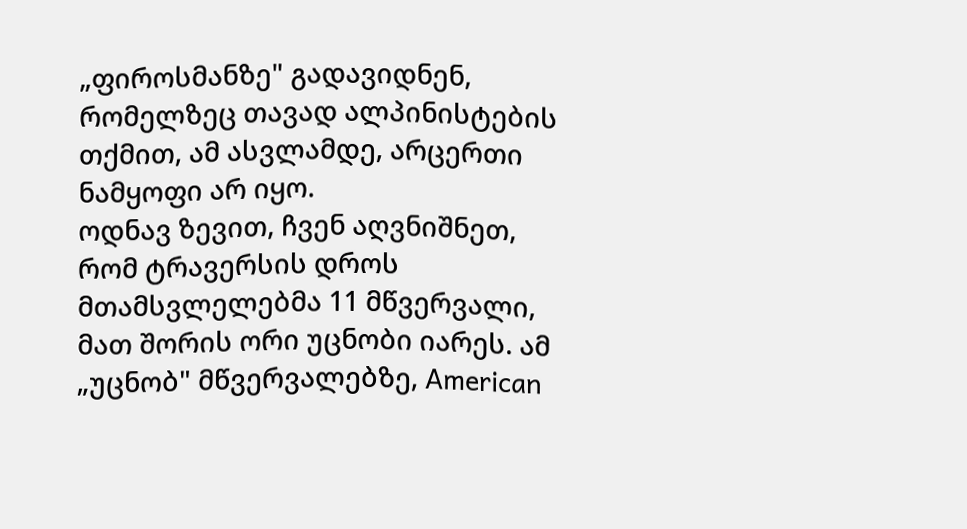„ფიროსმანზე" გადავიდნენ, რომელზეც თავად ალპინისტების თქმით, ამ ასვლამდე, არცერთი ნამყოფი არ იყო.
ოდნავ ზევით, ჩვენ აღვნიშნეთ, რომ ტრავერსის დროს მთამსვლელებმა 11 მწვერვალი, მათ შორის ორი უცნობი იარეს. ამ „უცნობ" მწვერვალებზე, American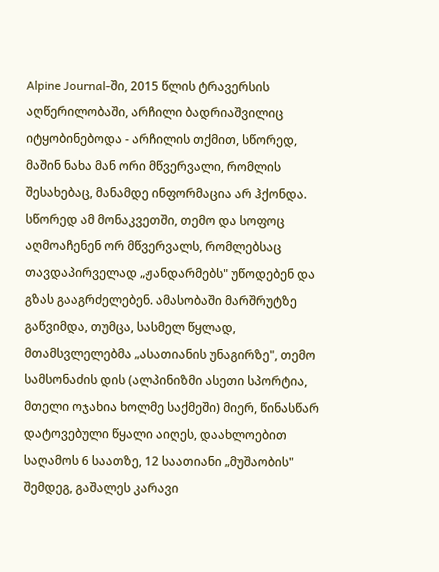Alpine Journal-ში, 2015 წლის ტრავერსის აღწერილობაში, არჩილი ბადრიაშვილიც იტყობინებოდა - არჩილის თქმით, სწორედ, მაშინ ნახა მან ორი მწვერვალი, რომლის შესახებაც, მანამდე ინფორმაცია არ ჰქონდა.
სწორედ ამ მონაკვეთში, თემო და სოფოც აღმოაჩენენ ორ მწვერვალს, რომლებსაც თავდაპირველად „ჟანდარმებს" უწოდებენ და გზას გააგრძელებენ. ამასობაში მარშრუტზე გაწვიმდა, თუმცა, სასმელ წყლად, მთამსვლელებმა „ასათიანის უნაგირზე", თემო სამსონაძის დის (ალპინიზმი ასეთი სპორტია, მთელი ოჯახია ხოლმე საქმეში) მიერ, წინასწარ დატოვებული წყალი აიღეს, დაახლოებით საღამოს 6 საათზე, 12 საათიანი „მუშაობის" შემდეგ, გაშალეს კარავი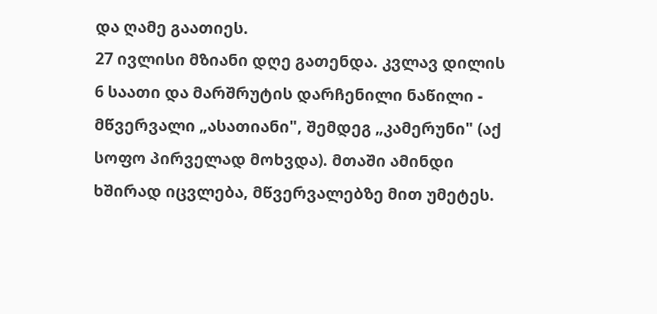და ღამე გაათიეს.
27 ივლისი მზიანი დღე გათენდა. კვლავ დილის 6 საათი და მარშრუტის დარჩენილი ნაწილი - მწვერვალი „ასათიანი", შემდეგ „კამერუნი" (აქ სოფო პირველად მოხვდა). მთაში ამინდი ხშირად იცვლება, მწვერვალებზე მით უმეტეს.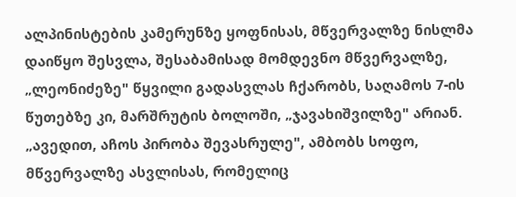ალპინისტების კამერუნზე ყოფნისას, მწვერვალზე ნისლმა დაიწყო შესვლა, შესაბამისად მომდევნო მწვერვალზე, „ლეონიძეზე" წყვილი გადასვლას ჩქარობს, საღამოს 7-ის წუთებზე კი, მარშრუტის ბოლოში, „ჯავახიშვილზე" არიან.
„ავედით, აჩოს პირობა შევასრულე", ამბობს სოფო, მწვერვალზე ასვლისას, რომელიც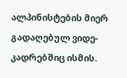ალპინისტების მიერ გადაღებულ ვიდე-კადრებშიც ისმის.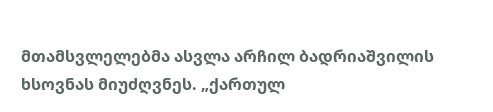მთამსვლელებმა ასვლა არჩილ ბადრიაშვილის ხსოვნას მიუძღვნეს. „ქართულ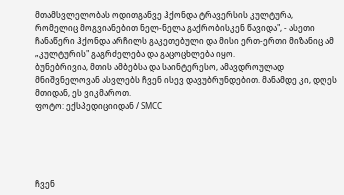მთამსვლელობას ოდითგანვე ჰქონდა ტრავერსის კულტურა, რომელიც მოგვიანებით ნელ-ნელა გაქრობისკენ წავიდა", - ასეთი ჩანაწერი ჰქონდა არჩილს გაკეთებული და მისი ერთ-ერთი მიზანიც ამ „კულტურის" გაგრძელება და გაცოცხლება იყო.
ბუნებრივია, მთის ამბებსა და საინტერესო, ამავდროულად მნიშვნელოვან ასვლებს ჩვენ ისევ დავუბრუნდებით. მანამდე კი, დღეს მთიდან, ეს ვიკმაროთ.
ფოტო: ექსპედიციიდან / SMCC





ჩვენ